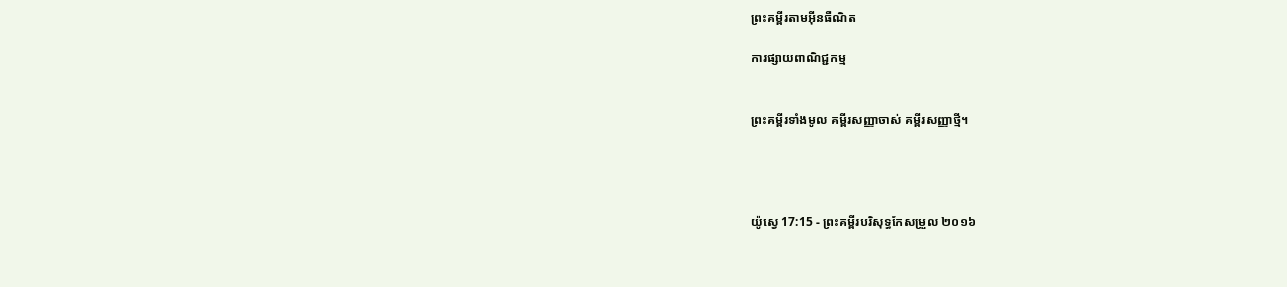ព្រះគម្ពីរតាមអ៊ីនធឺណិត

ការផ្សាយពាណិជ្ជកម្ម


ព្រះគម្ពីរទាំងមូល គម្ពីរសញ្ញាចាស់ គម្ពីរសញ្ញាថ្មី។




យ៉ូស្វេ 17:15 - ព្រះគម្ពីរបរិសុទ្ធកែសម្រួល ២០១៦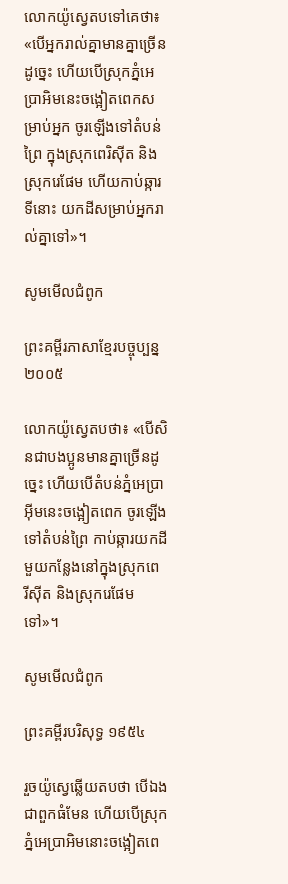លោកយ៉ូស្វេតបទៅគេថា៖ «បើអ្នករាល់គ្នាមានគ្នាច្រើនដូច្នេះ ហើយបើស្រុកភ្នំអេប្រាអិមនេះចង្អៀតពេកសម្រាប់អ្នក ចូរឡើងទៅតំបន់ព្រៃ ក្នុងស្រុកពេរិស៊ីត និងស្រុករេផែម ហើយកាប់ឆ្ការទីនោះ យកដីសម្រាប់អ្នករាល់គ្នាទៅ»។

សូមមើលជំពូក

ព្រះគម្ពីរភាសាខ្មែរបច្ចុប្បន្ន ២០០៥

លោកយ៉ូស្វេតបថា៖ «បើសិនជាបងប្អូនមានគ្នាច្រើនដូច្នេះ ហើយបើតំបន់ភ្នំអេប្រាអ៊ីមនេះចង្អៀតពេក ចូរឡើងទៅតំបន់ព្រៃ កាប់ឆ្ការយកដីមួយកន្លែងនៅក្នុងស្រុកពេរី‌ស៊ីត និងស្រុករេផែមទៅ»។

សូមមើលជំពូក

ព្រះគម្ពីរបរិសុទ្ធ ១៩៥៤

រួចយ៉ូស្វេឆ្លើយតបថា បើឯងជាពួកធំមែន ហើយបើស្រុកភ្នំអេប្រា‌អិមនោះចង្អៀតពេ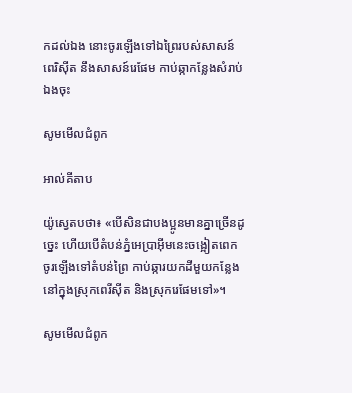កដល់ឯង នោះចូរឡើងទៅឯព្រៃរបស់សាសន៍ពេរិស៊ីត នឹងសាសន៍រេផែម កាប់‌ឆ្កាកន្លែងសំរាប់ឯងចុះ

សូមមើលជំពូក

អាល់គីតាប

យ៉ូស្វេតបថា៖ «បើសិនជាបងប្អូនមានគ្នាច្រើនដូច្នេះ ហើយបើតំបន់ភ្នំអេប្រា‌អ៊ីមនេះចង្អៀតពេក ចូរឡើងទៅតំបន់ព្រៃ កាប់ឆ្ការយកដីមួយកន្លែងនៅក្នុងស្រុកពេរីស៊ីត និងស្រុករេផែមទៅ»។

សូមមើលជំពូក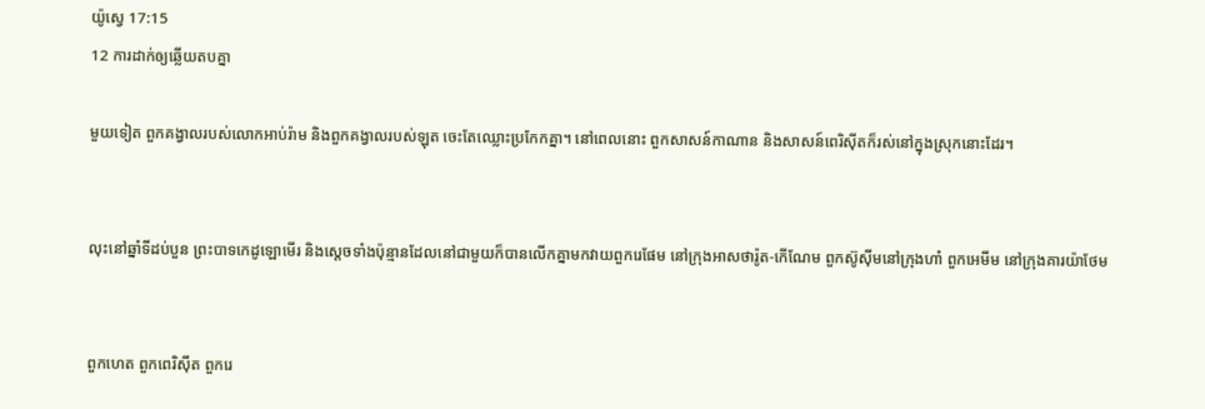យ៉ូស្វេ 17:15
12 ការដាក់ឲ្យឆ្លើយតបគ្នា

មួយទៀត ពួកគង្វាលរបស់លោកអាប់‌រ៉ាម និងពួកគង្វាលរបស់ឡុត ចេះតែឈ្លោះប្រកែកគ្នា។ នៅពេលនោះ ពួកសាសន៍កាណាន និងសាសន៍ពេរិស៊ីតក៏រស់នៅក្នុងស្រុកនោះដែរ។


លុះនៅឆ្នាំទីដប់បួន ព្រះបាទកេដូ‌ឡោមើរ និងស្តេចទាំងប៉ុន្មានដែលនៅជាមួយក៏បានលើកគ្នាមកវាយពួករេផែម នៅក្រុងអាស‌ថារ៉ូត-កើណែម ពួកស៊ូស៊ីមនៅក្រុងហាំ ពួកអេមីម នៅក្រុងគារ‌យ៉ា‌ថែម


ពួកហេត ពួកពេរិស៊ីត ពួករេ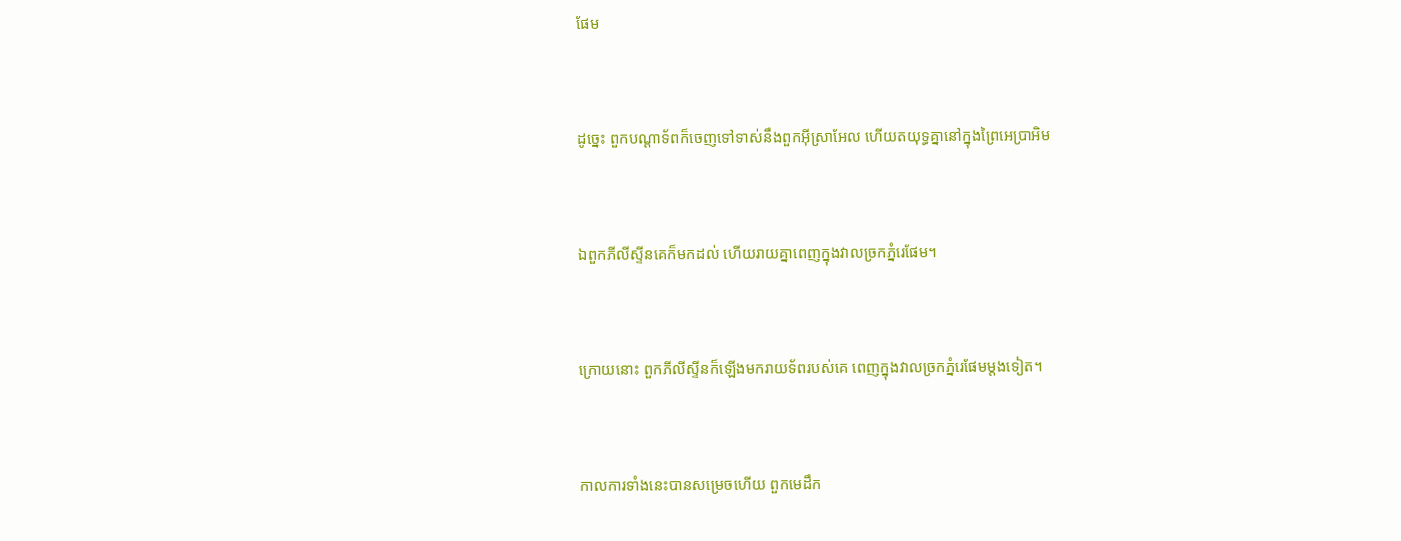ផែម


ដូច្នេះ ពួកបណ្ដាទ័ពក៏ចេញទៅទាស់នឹងពួកអ៊ីស្រា‌អែល ហើយតយុទ្ធគ្នានៅក្នុងព្រៃអេប្រាអិម


ឯពួកភីលី‌ស្ទីនគេក៏មកដល់ ហើយរាយគ្នាពេញក្នុងវាលច្រកភ្នំរេផែម។


ក្រោយនោះ ពួកភីលី‌ស្ទីនក៏ឡើងមករាយទ័ពរបស់គេ ពេញក្នុងវាលច្រកភ្នំរេផែមម្តងទៀត។


កាលការទាំងនេះបានសម្រេចហើយ ពួកមេដឹក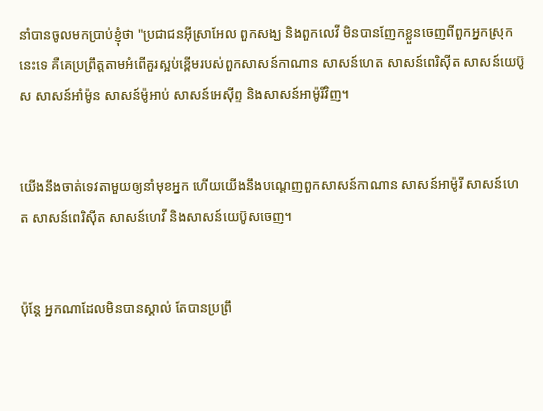នាំបានចូលមកប្រាប់ខ្ញុំថា "ប្រជា‌ជនអ៊ីស្រា‌អែល ពួកសង្ឃ និងពួកលេវី មិនបានញែកខ្លួនចេញពីពួកអ្នកស្រុកនេះទេ គឺគេប្រព្រឹត្តតាមអំពើគួរស្អប់ខ្ពើមរបស់ពួកសាសន៍កាណាន សាសន៍ហេត សាសន៍ពេរិស៊ីត សាសន៍យេប៊ូស សាសន៍អាំម៉ូន សាសន៍ម៉ូអាប់ សាសន៍អេស៊ីព្ទ និងសាសន៍អាម៉ូរីវិញ។


យើងនឹងចាត់ទេវតាមួយឲ្យនាំមុខអ្នក ហើយយើងនឹងបណ្តេញពួកសាសន៍កាណាន សាសន៍អាម៉ូរី សាសន៍ហេត សាសន៍ពេរិស៊ីត សាសន៍ហេវី និងសាសន៍យេប៊ូសចេញ។


ប៉ុន្ដែ អ្នកណាដែលមិនបានស្គាល់ តែបានប្រព្រឹ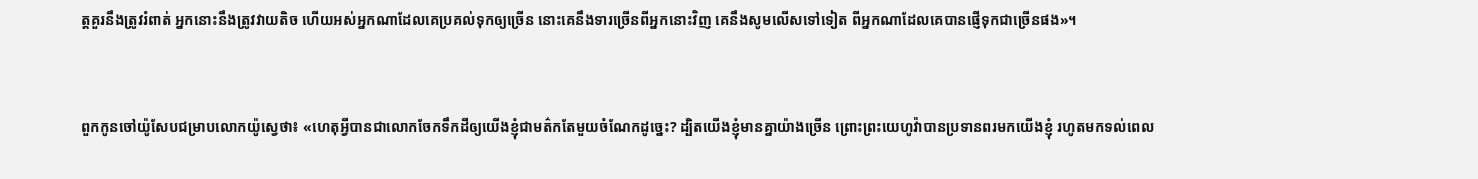ត្តគួរនឹងត្រូវរំពាត់ អ្នកនោះនឹងត្រូវវាយតិច ហើយអស់អ្នកណាដែលគេប្រគល់ទុកឲ្យច្រើន នោះគេនឹងទារច្រើនពីអ្នកនោះវិញ គេនឹងសូមលើសទៅទៀត ពីអ្នកណាដែលគេបានផ្ញើទុកជាច្រើនផង»។


ពួកកូនចៅយ៉ូសែបជម្រាបលោកយ៉ូស្វេថា៖ «ហេតុអ្វីបានជាលោកចែកទឹកដីឲ្យយើងខ្ញុំជាមត៌កតែមួយចំណែកដូច្នេះ? ដ្បិតយើងខ្ញុំមានគ្នាយ៉ាងច្រើន ព្រោះព្រះ‌យេហូវ៉ាបានប្រទានពរមកយើងខ្ញុំ រហូតមកទល់ពេល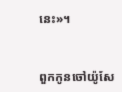នេះ»។


ពួកកូនចៅយ៉ូសែ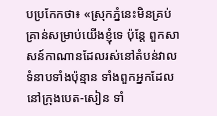បប្រកែកថា៖ «ស្រុកភ្នំនេះមិនគ្រប់គ្រាន់សម្រាប់យើងខ្ញុំទេ ប៉ុន្តែ ពួកសាសន៍កាណានដែលរស់នៅតំបន់វាលទំនាបទាំងប៉ុន្មាន ទាំងពួកអ្នកដែលនៅក្រុងបេត-សៀន ទាំ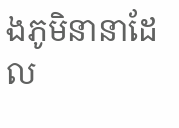ងភូមិនានាដែល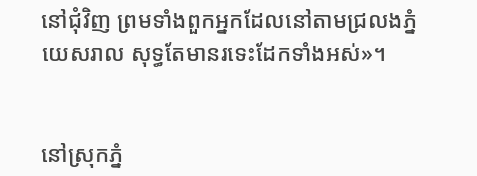នៅជុំ‌វិញ ព្រមទាំងពួកអ្នកដែលនៅតាមជ្រលងភ្នំយេស‌រាល សុទ្ធតែមានរទេះដែកទាំងអស់»។


នៅស្រុកភ្នំ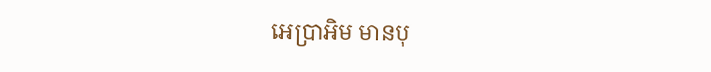អេប្រាអិម មានបុ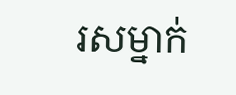រសម្នាក់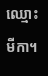ឈ្មោះ មីកា។